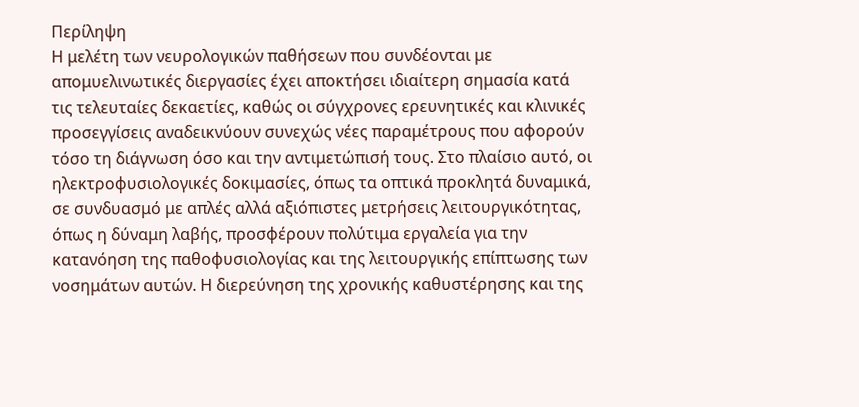Περίληψη
Η μελέτη των νευρολογικών παθήσεων που συνδέονται με απομυελινωτικές διεργασίες έχει αποκτήσει ιδιαίτερη σημασία κατά τις τελευταίες δεκαετίες, καθώς οι σύγχρονες ερευνητικές και κλινικές προσεγγίσεις αναδεικνύουν συνεχώς νέες παραμέτρους που αφορούν τόσο τη διάγνωση όσο και την αντιμετώπισή τους. Στο πλαίσιο αυτό, οι ηλεκτροφυσιολογικές δοκιμασίες, όπως τα οπτικά προκλητά δυναμικά, σε συνδυασμό με απλές αλλά αξιόπιστες μετρήσεις λειτουργικότητας, όπως η δύναμη λαβής, προσφέρουν πολύτιμα εργαλεία για την κατανόηση της παθοφυσιολογίας και της λειτουργικής επίπτωσης των νοσημάτων αυτών. Η διερεύνηση της χρονικής καθυστέρησης και της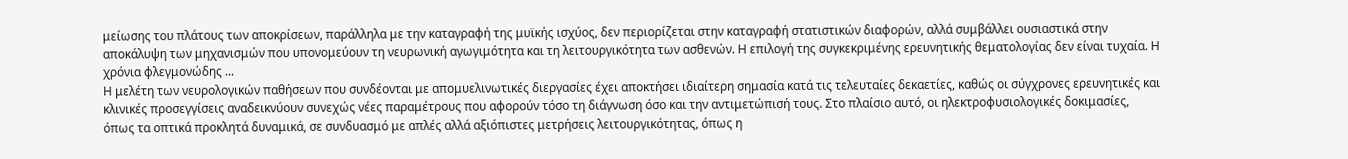μείωσης του πλάτους των αποκρίσεων, παράλληλα με την καταγραφή της μυϊκής ισχύος, δεν περιορίζεται στην καταγραφή στατιστικών διαφορών, αλλά συμβάλλει ουσιαστικά στην αποκάλυψη των μηχανισμών που υπονομεύουν τη νευρωνική αγωγιμότητα και τη λειτουργικότητα των ασθενών. Η επιλογή της συγκεκριμένης ερευνητικής θεματολογίας δεν είναι τυχαία. Η χρόνια φλεγμονώδης ...
Η μελέτη των νευρολογικών παθήσεων που συνδέονται με απομυελινωτικές διεργασίες έχει αποκτήσει ιδιαίτερη σημασία κατά τις τελευταίες δεκαετίες, καθώς οι σύγχρονες ερευνητικές και κλινικές προσεγγίσεις αναδεικνύουν συνεχώς νέες παραμέτρους που αφορούν τόσο τη διάγνωση όσο και την αντιμετώπισή τους. Στο πλαίσιο αυτό, οι ηλεκτροφυσιολογικές δοκιμασίες, όπως τα οπτικά προκλητά δυναμικά, σε συνδυασμό με απλές αλλά αξιόπιστες μετρήσεις λειτουργικότητας, όπως η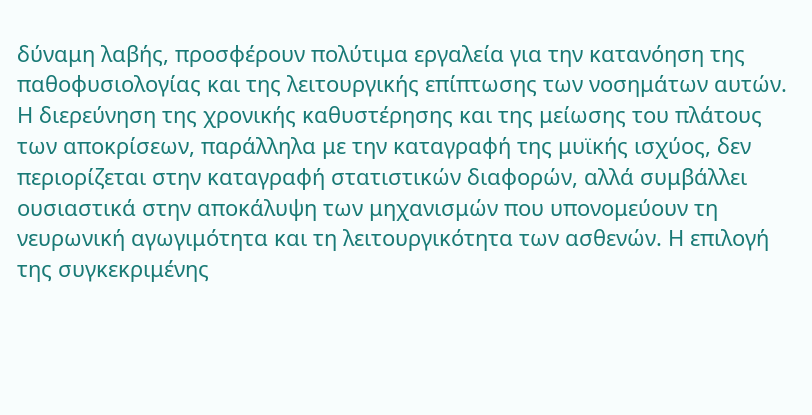δύναμη λαβής, προσφέρουν πολύτιμα εργαλεία για την κατανόηση της παθοφυσιολογίας και της λειτουργικής επίπτωσης των νοσημάτων αυτών. Η διερεύνηση της χρονικής καθυστέρησης και της μείωσης του πλάτους των αποκρίσεων, παράλληλα με την καταγραφή της μυϊκής ισχύος, δεν περιορίζεται στην καταγραφή στατιστικών διαφορών, αλλά συμβάλλει ουσιαστικά στην αποκάλυψη των μηχανισμών που υπονομεύουν τη νευρωνική αγωγιμότητα και τη λειτουργικότητα των ασθενών. Η επιλογή της συγκεκριμένης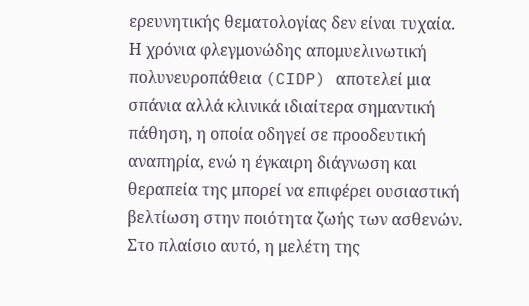ερευνητικής θεματολογίας δεν είναι τυχαία. Η χρόνια φλεγμονώδης απομυελινωτική πολυνευροπάθεια (CIDP) αποτελεί μια σπάνια αλλά κλινικά ιδιαίτερα σημαντική πάθηση, η οποία οδηγεί σε προοδευτική αναπηρία, ενώ η έγκαιρη διάγνωση και θεραπεία της μπορεί να επιφέρει ουσιαστική βελτίωση στην ποιότητα ζωής των ασθενών. Στο πλαίσιο αυτό, η μελέτη της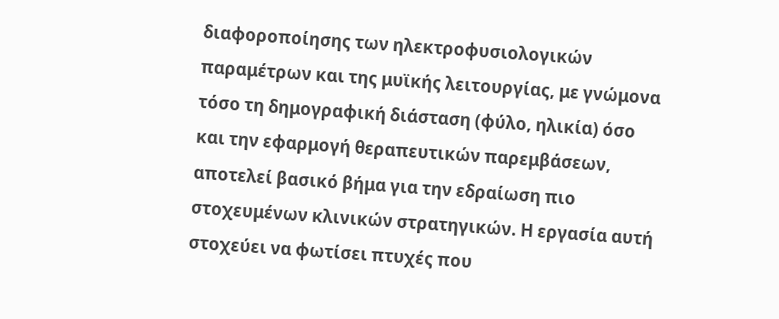διαφοροποίησης των ηλεκτροφυσιολογικών παραμέτρων και της μυϊκής λειτουργίας, με γνώμονα τόσο τη δημογραφική διάσταση (φύλο, ηλικία) όσο και την εφαρμογή θεραπευτικών παρεμβάσεων, αποτελεί βασικό βήμα για την εδραίωση πιο στοχευμένων κλινικών στρατηγικών. Η εργασία αυτή στοχεύει να φωτίσει πτυχές που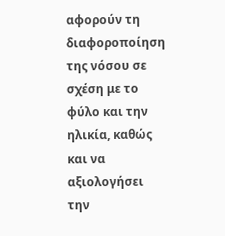αφορούν τη διαφοροποίηση της νόσου σε σχέση με το φύλο και την ηλικία, καθώς και να αξιολογήσει την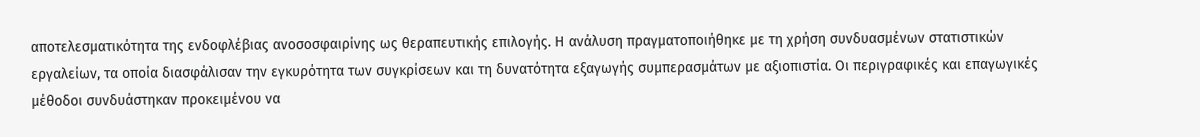αποτελεσματικότητα της ενδοφλέβιας ανοσοσφαιρίνης ως θεραπευτικής επιλογής. Η ανάλυση πραγματοποιήθηκε με τη χρήση συνδυασμένων στατιστικών εργαλείων, τα οποία διασφάλισαν την εγκυρότητα των συγκρίσεων και τη δυνατότητα εξαγωγής συμπερασμάτων με αξιοπιστία. Οι περιγραφικές και επαγωγικές μέθοδοι συνδυάστηκαν προκειμένου να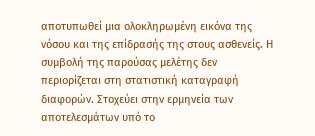αποτυπωθεί μια ολοκληρωμένη εικόνα της νόσου και της επίδρασής της στους ασθενείς. Η συμβολή της παρούσας μελέτης δεν περιορίζεται στη στατιστική καταγραφή διαφορών. Στοχεύει στην ερμηνεία των αποτελεσμάτων υπό το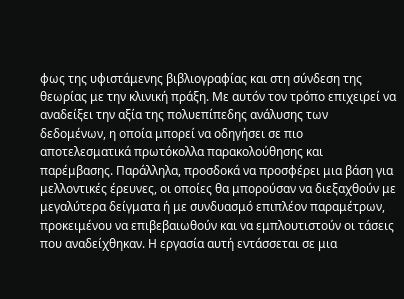φως της υφιστάμενης βιβλιογραφίας και στη σύνδεση της θεωρίας με την κλινική πράξη. Με αυτόν τον τρόπο επιχειρεί να αναδείξει την αξία της πολυεπίπεδης ανάλυσης των δεδομένων, η οποία μπορεί να οδηγήσει σε πιο αποτελεσματικά πρωτόκολλα παρακολούθησης και παρέμβασης. Παράλληλα, προσδοκά να προσφέρει μια βάση για μελλοντικές έρευνες, οι οποίες θα μπορούσαν να διεξαχθούν με μεγαλύτερα δείγματα ή με συνδυασμό επιπλέον παραμέτρων, προκειμένου να επιβεβαιωθούν και να εμπλουτιστούν οι τάσεις που αναδείχθηκαν. Η εργασία αυτή εντάσσεται σε μια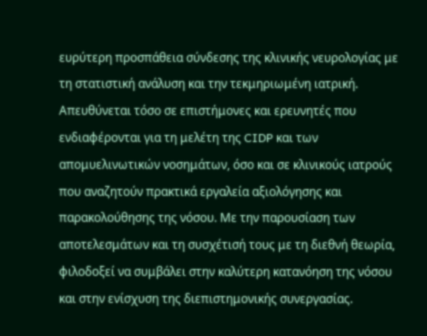ευρύτερη προσπάθεια σύνδεσης της κλινικής νευρολογίας με τη στατιστική ανάλυση και την τεκμηριωμένη ιατρική. Απευθύνεται τόσο σε επιστήμονες και ερευνητές που ενδιαφέρονται για τη μελέτη της CIDP και των απομυελινωτικών νοσημάτων, όσο και σε κλινικούς ιατρούς που αναζητούν πρακτικά εργαλεία αξιολόγησης και παρακολούθησης της νόσου. Με την παρουσίαση των αποτελεσμάτων και τη συσχέτισή τους με τη διεθνή θεωρία, φιλοδοξεί να συμβάλει στην καλύτερη κατανόηση της νόσου και στην ενίσχυση της διεπιστημονικής συνεργασίας.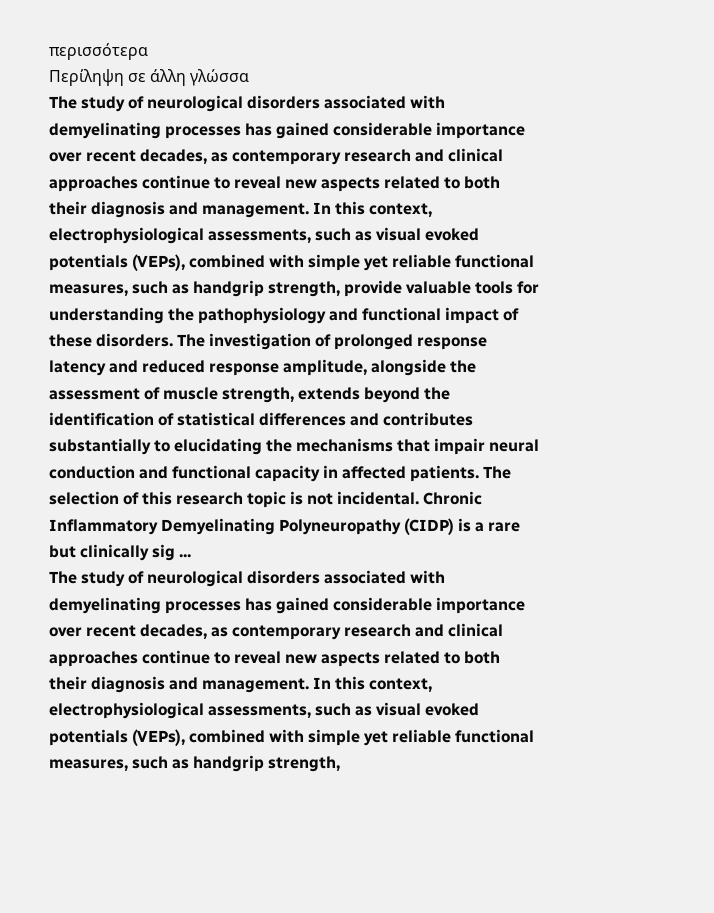περισσότερα
Περίληψη σε άλλη γλώσσα
The study of neurological disorders associated with demyelinating processes has gained considerable importance over recent decades, as contemporary research and clinical approaches continue to reveal new aspects related to both their diagnosis and management. In this context, electrophysiological assessments, such as visual evoked potentials (VEPs), combined with simple yet reliable functional measures, such as handgrip strength, provide valuable tools for understanding the pathophysiology and functional impact of these disorders. The investigation of prolonged response latency and reduced response amplitude, alongside the assessment of muscle strength, extends beyond the identification of statistical differences and contributes substantially to elucidating the mechanisms that impair neural conduction and functional capacity in affected patients. The selection of this research topic is not incidental. Chronic Inflammatory Demyelinating Polyneuropathy (CIDP) is a rare but clinically sig ...
The study of neurological disorders associated with demyelinating processes has gained considerable importance over recent decades, as contemporary research and clinical approaches continue to reveal new aspects related to both their diagnosis and management. In this context, electrophysiological assessments, such as visual evoked potentials (VEPs), combined with simple yet reliable functional measures, such as handgrip strength,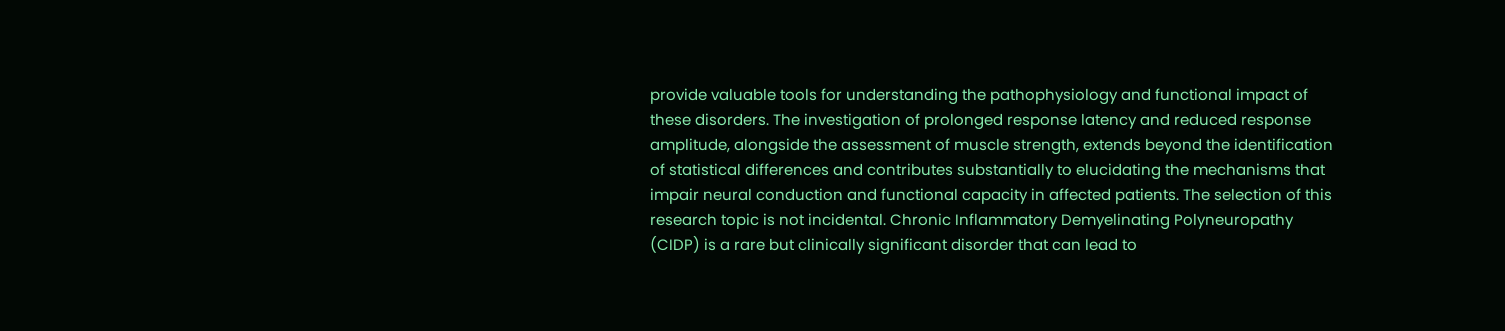provide valuable tools for understanding the pathophysiology and functional impact of these disorders. The investigation of prolonged response latency and reduced response amplitude, alongside the assessment of muscle strength, extends beyond the identification of statistical differences and contributes substantially to elucidating the mechanisms that impair neural conduction and functional capacity in affected patients. The selection of this research topic is not incidental. Chronic Inflammatory Demyelinating Polyneuropathy (CIDP) is a rare but clinically significant disorder that can lead to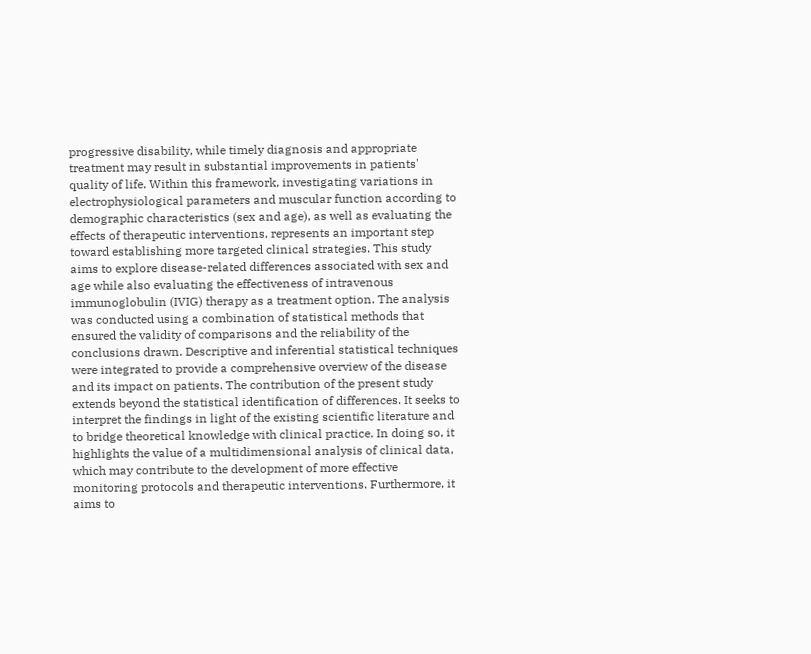progressive disability, while timely diagnosis and appropriate treatment may result in substantial improvements in patients' quality of life. Within this framework, investigating variations in electrophysiological parameters and muscular function according to demographic characteristics (sex and age), as well as evaluating the effects of therapeutic interventions, represents an important step toward establishing more targeted clinical strategies. This study aims to explore disease-related differences associated with sex and age while also evaluating the effectiveness of intravenous immunoglobulin (IVIG) therapy as a treatment option. The analysis was conducted using a combination of statistical methods that ensured the validity of comparisons and the reliability of the conclusions drawn. Descriptive and inferential statistical techniques were integrated to provide a comprehensive overview of the disease and its impact on patients. The contribution of the present study extends beyond the statistical identification of differences. It seeks to interpret the findings in light of the existing scientific literature and to bridge theoretical knowledge with clinical practice. In doing so, it highlights the value of a multidimensional analysis of clinical data, which may contribute to the development of more effective monitoring protocols and therapeutic interventions. Furthermore, it aims to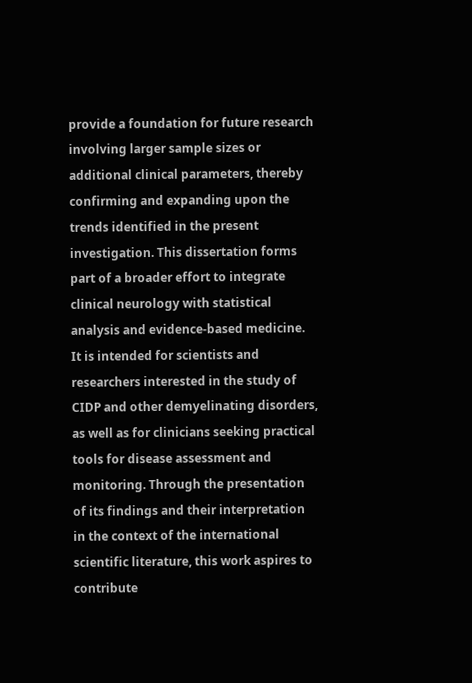provide a foundation for future research involving larger sample sizes or additional clinical parameters, thereby confirming and expanding upon the trends identified in the present investigation. This dissertation forms part of a broader effort to integrate clinical neurology with statistical analysis and evidence-based medicine. It is intended for scientists and researchers interested in the study of CIDP and other demyelinating disorders, as well as for clinicians seeking practical tools for disease assessment and monitoring. Through the presentation of its findings and their interpretation in the context of the international scientific literature, this work aspires to contribute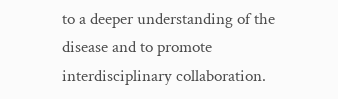to a deeper understanding of the disease and to promote interdisciplinary collaboration.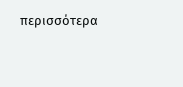περισσότερα